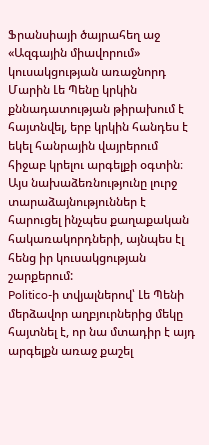Ֆրանսիայի ծայրահեղ աջ «Ազգային միավորում» կուսակցության առաջնորդ Մարին Լե Պենը կրկին քննադատության թիրախում է հայտնվել, երբ կրկին հանդես է եկել հանրային վայրերում հիջաբ կրելու արգելքի օգտին։ Այս նախաձեռնությունը լուրջ տարաձայնություններ է հարուցել ինչպես քաղաքական հակառակորդների, այնպես էլ հենց իր կուսակցության շարքերում:
Politico-ի տվյալներով՝ Լե Պենի մերձավոր աղբյուրներից մեկը հայտնել է, որ նա մտադիր է այդ արգելքն առաջ քաշել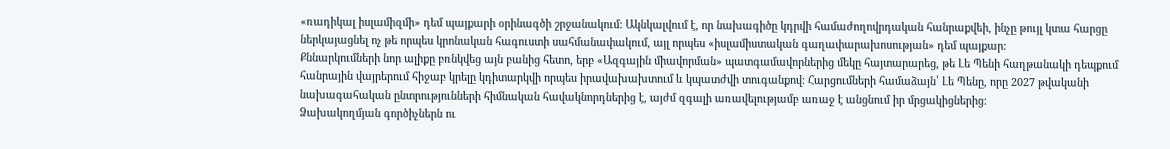«ռադիկալ իսլամիզմի» դեմ պայքարի օրինագծի շրջանակում: Ակնկալվում է, որ նախագիծը կդրվի համաժողովրդական հանրաքվեի, ինչը թույլ կտա հարցը ներկայացնել ոչ թե որպես կրոնական հագուստի սահմանափակում, այլ որպես «իսլամիստական գաղափարախոսության» դեմ պայքար:
Քննարկումների նոր ալիքը բռնկվեց այն բանից հետո, երբ «Ազգային միավորման» պատգամավորներից մեկը հայտարարեց, թե Լե Պենի հաղթանակի դեպքում հանրային վայրերում հիջաբ կրելը կդիտարկվի որպես իրավախախտում և կպատժվի տուգանքով: Հարցումների համաձայն՝ Լե Պենը, որը 2027 թվականի նախագահական ընտրությունների հիմնական հավակնորդներից է, այժմ զգալի առավելությամբ առաջ է անցնում իր մրցակիցներից:
Ձախակողմյան գործիչներն ու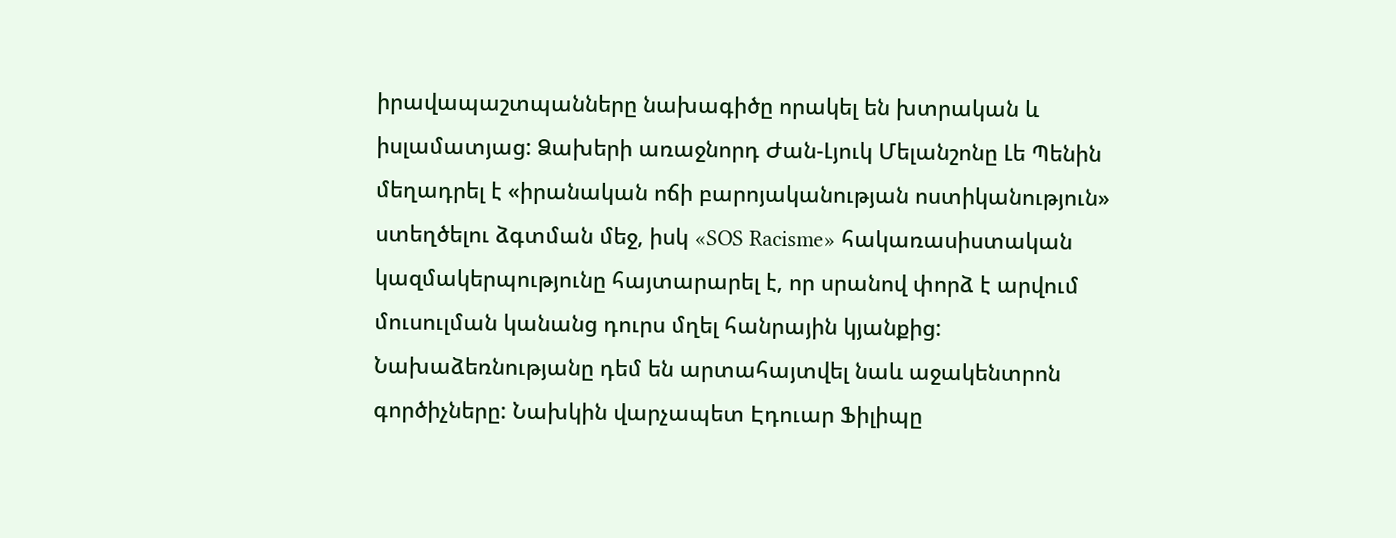իրավապաշտպանները նախագիծը որակել են խտրական և իսլամատյաց: Ձախերի առաջնորդ Ժան-Լյուկ Մելանշոնը Լե Պենին մեղադրել է «իրանական ոճի բարոյականության ոստիկանություն» ստեղծելու ձգտման մեջ, իսկ «SOS Racisme» հակառասիստական կազմակերպությունը հայտարարել է, որ սրանով փորձ է արվում մուսուլման կանանց դուրս մղել հանրային կյանքից:
Նախաձեռնությանը դեմ են արտահայտվել նաև աջակենտրոն գործիչները: Նախկին վարչապետ Էդուար Ֆիլիպը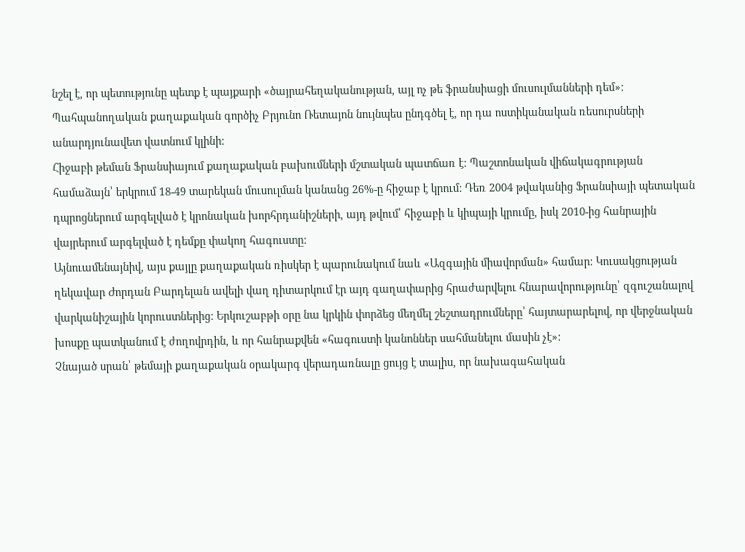նշել է, որ պետությունը պետք է պայքարի «ծայրահեղականության, այլ ոչ թե ֆրանսիացի մուսուլմանների դեմ»: Պահպանողական քաղաքական գործիչ Բրյունո Ռետայոն նույնպես ընդգծել է, որ դա ոստիկանական ռեսուրսների անարդյունավետ վատնում կլինի:
Հիջաբի թեման Ֆրանսիայում քաղաքական բախումների մշտական պատճառ է: Պաշտոնական վիճակագրության համաձայն՝ երկրում 18-49 տարեկան մուսուլման կանանց 26%-ը հիջաբ է կրում: Դեռ 2004 թվականից Ֆրանսիայի պետական դպրոցներում արգելված է կրոնական խորհրդանիշների, այդ թվում՝ հիջաբի և կիպայի կրումը, իսկ 2010-ից հանրային վայրերում արգելված է դեմքը փակող հագուստը:
Այնուամենայնիվ, այս քայլը քաղաքական ռիսկեր է պարունակում նաև «Ազգային միավորման» համար: Կուսակցության ղեկավար Ժորդան Բարդելան ավելի վաղ դիտարկում էր այդ գաղափարից հրաժարվելու հնարավորությունը՝ զգուշանալով վարկանիշային կորուստներից: Երկուշաբթի օրը նա կրկին փորձեց մեղմել շեշտադրումները՝ հայտարարելով, որ վերջնական խոսքը պատկանում է ժողովրդին, և որ հանրաքվեն «հագուստի կանոններ սահմանելու մասին չէ»:
Չնայած սրան՝ թեմայի քաղաքական օրակարգ վերադառնալը ցույց է տալիս, որ նախագահական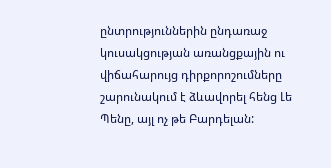ընտրություններին ընդառաջ կուսակցության առանցքային ու վիճահարույց դիրքորոշումները շարունակում է ձևավորել հենց Լե Պենը, այլ ոչ թե Բարդելան: